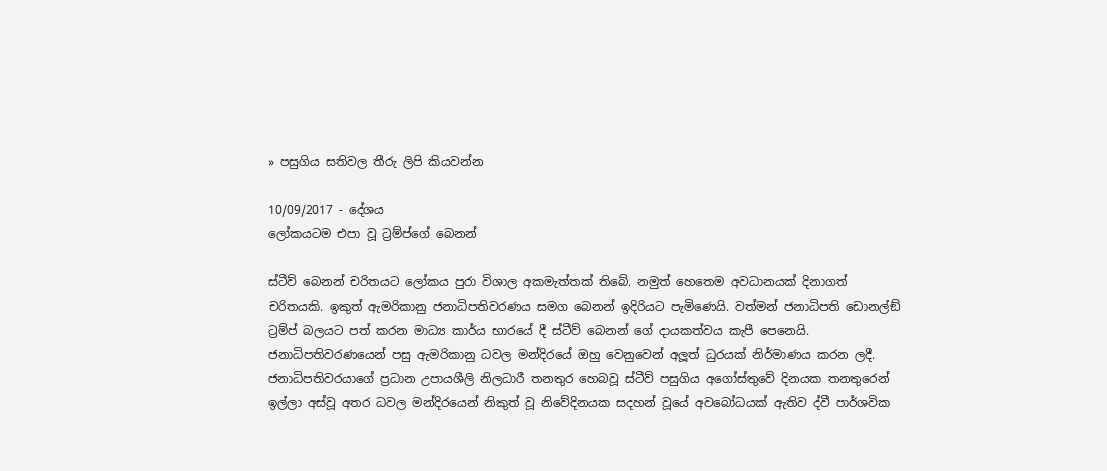» පසුගිය සතිවල තීරු ලිපි කියවන්න

10/09/2017 - දේශය
ලෝකයටම එපා වූ ට්‍රම්ප්ගේ බෙනන්

ස්ටීව් බෙනන් චරිතයට ලෝකය පුරා විශාල අකමැත්තක් තිබේ. නමුත් හෙතෙම අවධානයක් දිනාගත් චරිතයකි. ඉකුත් ඇමරිකානු ජනාධිපතිවරණය සමග බෙනන් ඉදිරියට පැමිණෙයි. වත්මන් ජනාධිපති ඩොනල්ඞ් ට්‍රම්ප් බලයට පත් කරන මාධ්‍ය කාර්ය භාරයේ දී ස්ටීව් බෙනන් ගේ දායකත්වය කැපී පෙනෙයි. ජනාධිපතිවරණයෙන් පසු ඇමරිකානු ධවල මන්දිරයේ ඔහු වෙනුවෙන් අලූත් ධුරයක් නිර්මාණය කරන ලදී. ජනාධිපතිවරයාගේ ප්‍රධාන උපායශීලි නිලධාරී තනතුර හෙබවූ ස්ටීව් පසුගිය අගෝස්තුවේ දිනයක තනතුරෙන් ඉල්ලා අස්වූ අතර ධවල මන්දිරයෙන් නිකුත් වූ නිවේදිනයක සදහන් වූයේ අවබෝධයක් ඇතිව ද්වී පාර්ශවික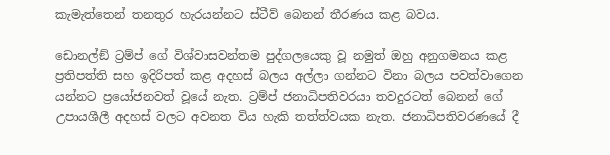කැමැත්තෙන් තනතුර හැරයන්නට ස්ටීව් බෙනන් තීරණය කළ බවය.

ඩොනල්ඞ් ට්‍රම්ප් ගේ විශ්වාසවන්තම පුද්ගලයෙකු වූ නමුත් ඔහු අනුගමනය කළ ප්‍රතිපත්ති සහ ඉදිරිපත් කළ අදහස් බලය අල්ලා ගන්නට විනා බලය පවත්වාගෙන යන්නට ප්‍රයෝජනවත් වූයේ නැත. ට්‍රම්ප් ජනාධිපතිවරයා තවදුරටත් බෙනන් ගේ උපායශීලී අදහස් වලට අවනත විය හැකි තත්ත්වයක නැත. ජනාධිපතිවරණයේ දී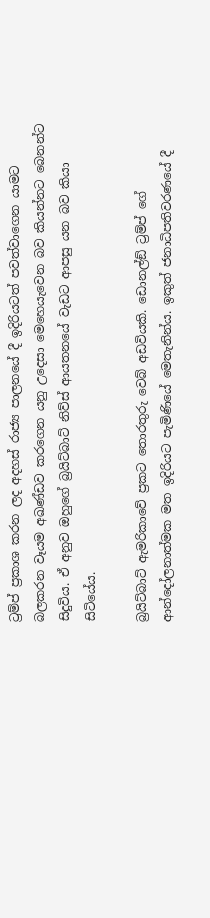ට්‍රම්ප් ප්‍රකාශ කරන ලද අදහස් රාජ්‍ය පාලනයේ දී ඉදිරියටත් පවත්වාගෙන යාමට බලකරන වෑයම අඛණ්ඩව කරගෙන යනු උදෙසා මෙහෙයැවෙන බව කියන්නට බෙනන්ට සිදුවිය. ඒ අනුව ඔහුගේ බ්‍රයිට්බාට් නිව්ස් ආයතනයේ වැඩට ආපසු යන බව කියා සිටියේය.

බ්‍රයිට්බාට් ඇමරිකාවේ ප්‍රකට තොරතුරු වෙබ් අඩවියකි. ඩොනල්ඞ් ට්‍රම්ප් ගේ ආන්දෝලනාත්මක මත ඉදිරියට පැමිණියේ මෙතැනින්ය. ඉකුත් ජනාධිපතිවරණයේ දී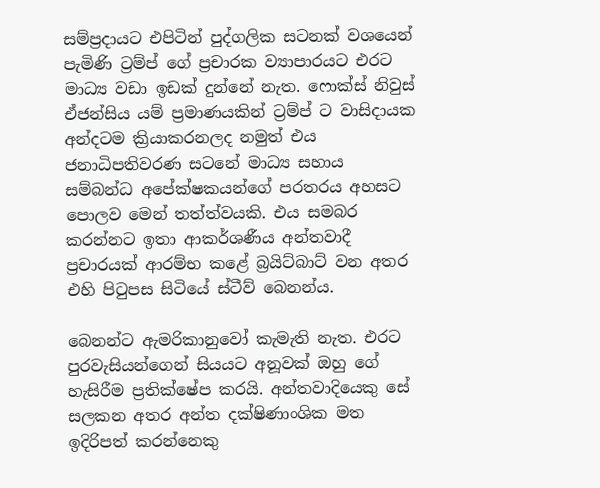සම්ප්‍රදායට එපිටින් පුද්ගලික සටනක් වශයෙන් පැමිණි ට්‍රම්ප් ගේ ප්‍රචාරක ව්‍යාපාරයට එරට මාධ්‍ය වඩා ඉඩක් දුන්නේ නැත. ෆොක්ස් නිවුස් ඒජන්සිය යම් ප්‍රමාණයකින් ට්‍රම්ප් ට වාසිදායක අන්දටම ක්‍රියාකරනලද නමුත් එය ජනාධිපතිවරණ සටනේ මාධ්‍ය සහාය සම්බන්ධ අපේක්ෂකයන්ගේ පරතරය අහසට පොලව මෙන් තත්ත්වයකි. එය සමබර කරන්නට ඉතා ආකර්ශණීය අන්තවාදී ප්‍රචාරයක් ආරම්භ කළේ බ්‍රයිට්බාට් වන අතර එහි පිටුපස සිටියේ ස්ටීව් බෙනන්ය.

බෙනන්ට ඇමරිකානුවෝ කැමැති නැත. එරට පුරවැසියන්ගෙන් සියයට අනූවක් ඔහු ගේ හැසිරීම ප්‍රතික්ෂේප කරයි. අන්තවාදියෙකු සේ සලකන අතර අන්ත දක්ෂිණාංශික මත ඉදිරිපත් කරන්නෙකු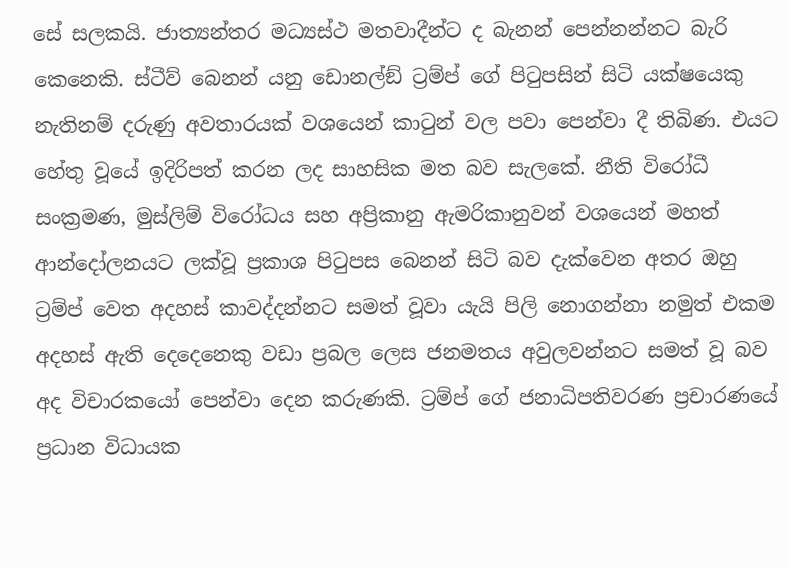සේ සලකයි. ජාත්‍යන්තර මධ්‍යස්ථ මතවාදීන්ට ද බැනන් පෙන්නන්නට බැරි කෙනෙකි. ස්ටීව් බෙනන් යනු ඩොනල්ඞ් ට්‍රම්ප් ගේ පිටුපසින් සිටි යක්ෂයෙකු නැතිනම් දරුණු අවතාරයක් වශයෙන් කාටුන් වල පවා පෙන්වා දී තිබිණ. එයට හේතු වූයේ ඉදිරිපත් කරන ලද සාහසික මත බව සැලකේ. නීති විරෝධී සංක්‍රමණ, මුස්ලිම් විරෝධය සහ අප්‍රිකානු ඇමරිකානුවන් වශයෙන් මහත් ආන්දෝලනයට ලක්වූ ප්‍රකාශ පිටුපස බෙනන් සිටි බව දැක්වෙන අතර ඔහු ට්‍රම්ප් වෙත අදහස් කාවද්දන්නට සමත් වූවා යැයි පිලි නොගන්නා නමුත් එකම අදහස් ඇති දෙදෙනෙකු වඩා ප්‍රබල ලෙස ජනමතය අවුලවන්නට සමත් වූ බව අද විචාරකයෝ පෙන්වා දෙන කරුණකි. ට්‍රම්ප් ගේ ජනාධිපතිවරණ ප්‍රචාරණයේ ප්‍රධාන විධායක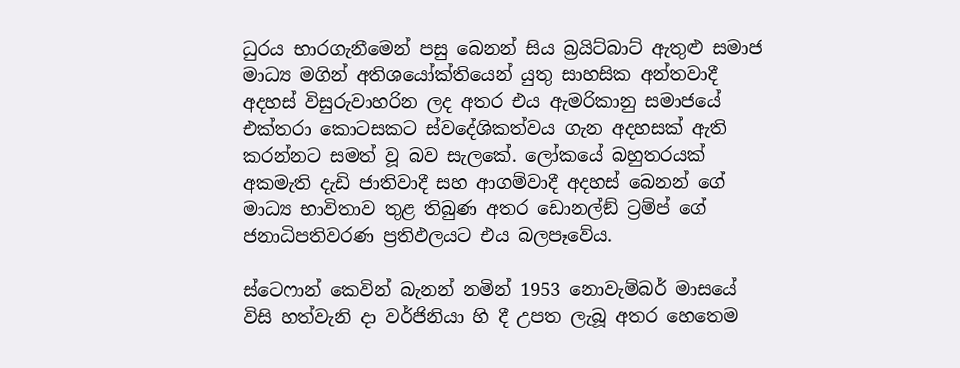ධුරය භාරගැනීමෙන් පසු බෙනන් සිය බ්‍රයිට්බාට් ඇතුළු සමාජ මාධ්‍ය මගින් අතිශයෝක්තියෙන් යුතු සාහසික අන්තවාදී අදහස් විසුරුවාහරින ලද අතර එය ඇමරිකානු සමාජයේ එක්තරා කොටසකට ස්වදේශිකත්වය ගැන අදහසක් ඇති කරන්නට සමත් වූ බව සැලකේ. ලෝකයේ බහුතරයක් අකමැති දැඩි ජාතිවාදී සහ ආගම්වාදී අදහස් බෙනන් ගේ මාධ්‍ය භාවිතාව තුළ තිබුණ අතර ඩොනල්ඞ් ට්‍රම්ප් ගේ ජනාධිපතිවරණ ප්‍රතිඵලයට එය බලපෑවේය.

ස්ටෙෆාන් කෙවින් බැනන් නමින් 1953 නොවැම්බර් මාසයේ විසි හත්වැනි දා වර්ජිනියා හි දී උපත ලැබූ අතර හෙතෙම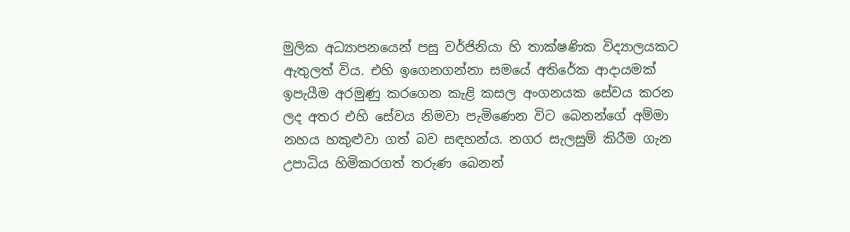මුලික අධ්‍යාපනයෙන් පසු වර්ජිනියා හි තාක්ෂණික විද්‍යාලයකට ඇතුලත් විය. එහි ඉගෙනගන්නා සමයේ අතිරේක ආදායමක් ඉපැයීම අරමුණු කරගෙන කැළි කසල අංගනයක සේවය කරන ලද අතර එහි සේවය නිමවා පැමිණෙන විට බෙනන්ගේ අම්මා නහය හකුළුවා ගත් බව සඳහන්ය. නගර සැලසුම් කිරීම ගැන උපාධිය හිමිකරගත් තරුණ බෙනන්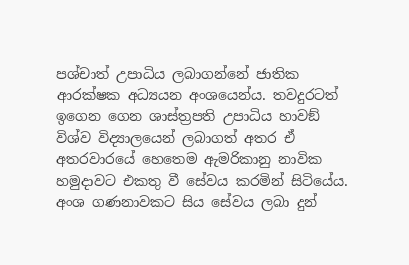පශ්චාත් උපාධිය ලබාගන්නේ ජාතික ආරක්ෂක අධ්‍යයන අංශයෙන්ය. තවදුරටත් ඉගෙන ගෙන ශාස්ත්‍රපති උපාධිය හාවඞ් විශ්ව විද්‍යාලයෙන් ලබාගත් අතර ඒ අතරවාරයේ හෙතෙම ඇමරිකානු නාවික හමුදාවට එකතු වී සේවය කරමින් සිටියේය. අංශ ගණනාවකට සිය සේවය ලබා දුන්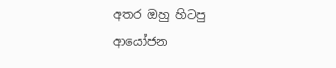අතර ඔහු හිටපු ආයෝජන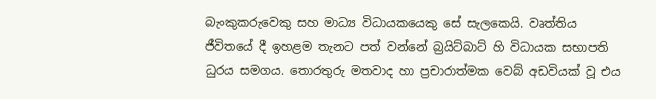බැංකුකරුවෙකු සහ මාධ්‍ය විධායකයෙකු සේ සැලකෙයි. වෘත්තිය ජීවිතයේ දී ඉහළම තැනට පත් වන්නේ බ්‍රයිට්බාට් හි විධායක සභාපති ධුරය සමගය. තොරතුරු මතවාද හා ප්‍රචාරාත්මක වෙබ් අඩවියක් වූ එය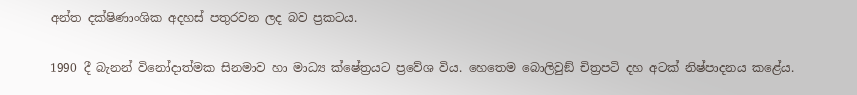අන්ත දක්ෂිණාංශික අදහස් පතුරවන ලද බව ප්‍රකටය.

1990 දී බැනන් විනෝදාත්මක සිනමාව හා මාධ්‍ය ක්ෂේත්‍රයට ප්‍රවේශ විය. හෙතෙම බොලිවුඞ් චිත්‍රපටි දහ අටක් නිෂ්පාදනය කළේය.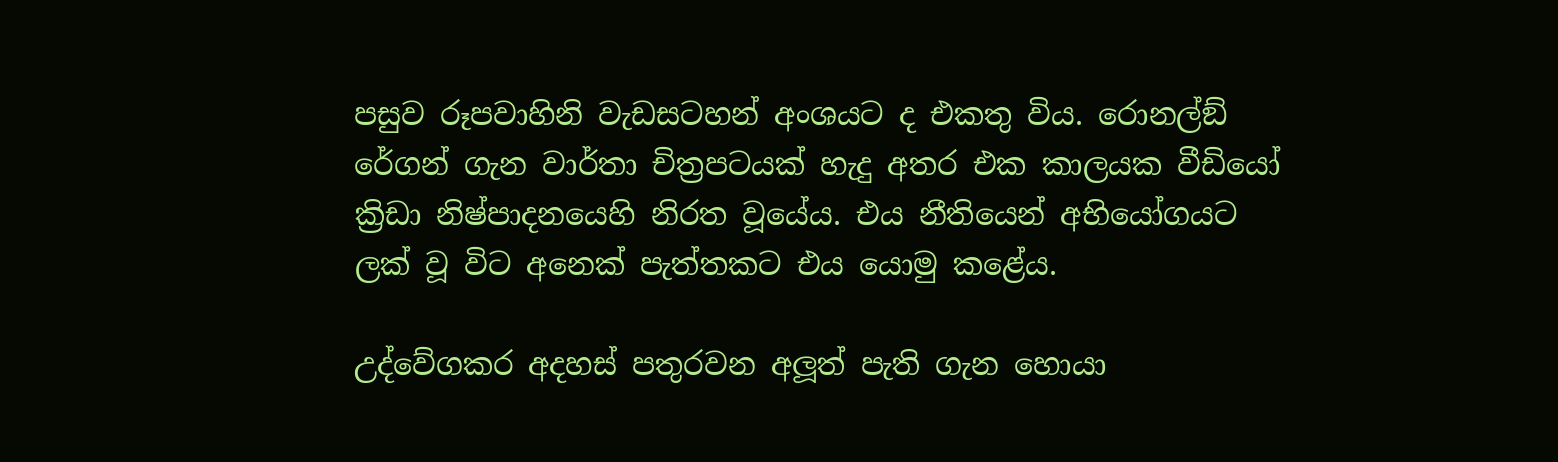පසුව රූපවාහිනි වැඩසටහන් අංශයට ද එකතු විය. රොනල්ඞ් රේගන් ගැන වාර්තා චිත්‍රපටයක් හැදු අතර එක කාලයක වීඩියෝ ක්‍රිඩා නිෂ්පාදනයෙහි නිරත වූයේය. එය නීතියෙන් අභියෝගයට ලක් වූ විට අනෙක් පැත්තකට එය යොමු කළේය.

උද්වේගකර අදහස් පතුරවන අලූත් පැති ගැන හොයා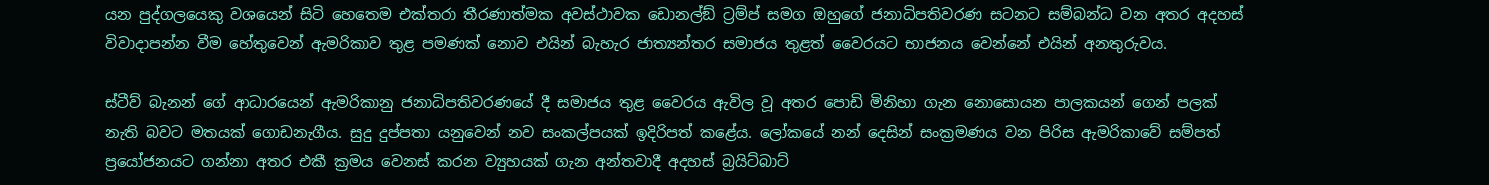යන පුද්ගලයෙකු වශයෙන් සිටි හෙතෙම එක්තරා තීරණාත්මක අවස්ථාවක ඩොනල්ඞ් ට්‍රම්ප් සමග ඔහුගේ ජනාධිපතිවරණ සටනට සම්බන්ධ වන අතර අදහස් විවාදාපන්න වීම හේතුවෙන් ඇමරිකාව තුළ පමණක් නොව එයින් බැහැර ජාත්‍යන්තර සමාජය තුළත් වෛරයට භාජනය වෙන්නේ එයින් අනතුරුවය.

ස්ටීව් බැනන් ගේ ආධාරයෙන් ඇමරිකානු ජනාධිපතිවරණයේ දී සමාජය තුළ වෛරය ඇවිල වූ අතර පොඩි මිනිහා ගැන නොසොයන පාලකයන් ගෙන් පලක් නැති බවට මතයක් ගොඩනැගීය. සුදු දුප්පතා යනුවෙන් නව සංකල්පයක් ඉදිරිපත් කළේය. ලෝකයේ නන් දෙසින් සංක්‍රමණය වන පිරිස ඇමරිකාවේ සම්පත් ප්‍රයෝජනයට ගන්නා අතර එකී ක්‍රමය වෙනස් කරන ව්‍යුහයක් ගැන අන්තවාදී අදහස් බ්‍රයිට්බාට්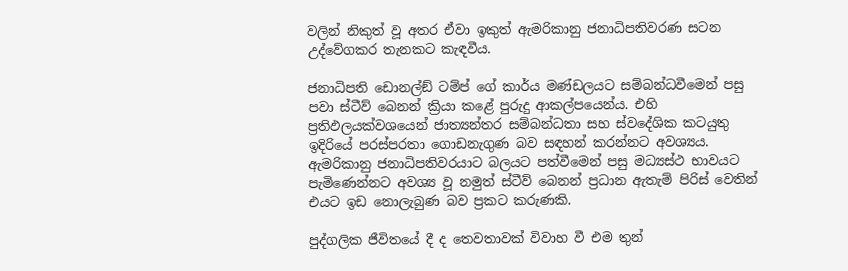වලින් නිකුත් වූ අතර ඒවා ඉකුත් ඇමරිකානු ජනාධිපතිවරණ සටන උද්වේගකර තැනකට කැඳවීය.

ජනාධිපති ඩොනල්ඞ් ටම්ප් ගේ කාර්ය මණ්ඩලයට සම්බන්ධවීමෙන් පසු පවා ස්ටීව් බෙනන් ක්‍රියා කළේ පුරුදු ආකල්පයෙන්ය. එහි ප්‍රතිඵලයක්වශයෙන් ජාත්‍යන්තර සම්බන්ධතා සහ ස්වදේශික කටයුතු ඉදිරියේ පරස්පරතා ගොඩනැගුණ බව සඳහන් කරන්නට අවශ්‍යය. ඇමරිකානු ජනාධිපතිවරයාට බලයට පත්වීමෙන් පසු මධ්‍යස්ථ භාවයට පැමිණෙන්නට අවශ්‍ය වූ නමුත් ස්ටීව් බෙනන් ප්‍රධාන ඇතැම් පිරිස් වෙතින් එයට ඉඩ නොලැබුණ බව ප්‍රකට කරුණකි.

පුද්ගලික ජීවිතයේ දී ද තෙවතාවක් විවාහ වී එම තුන්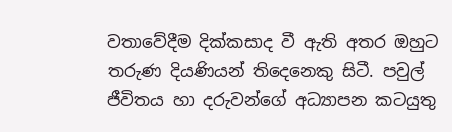වතාවේදීම දික්කසාද වී ඇති අතර ඔහුට තරුණ දියණියන් තිදෙනෙකු සිටී. පවුල් ජීවිතය හා දරුවන්ගේ අධ්‍යාපන කටයුතු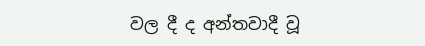වල දී ද අන්තවාදී වූ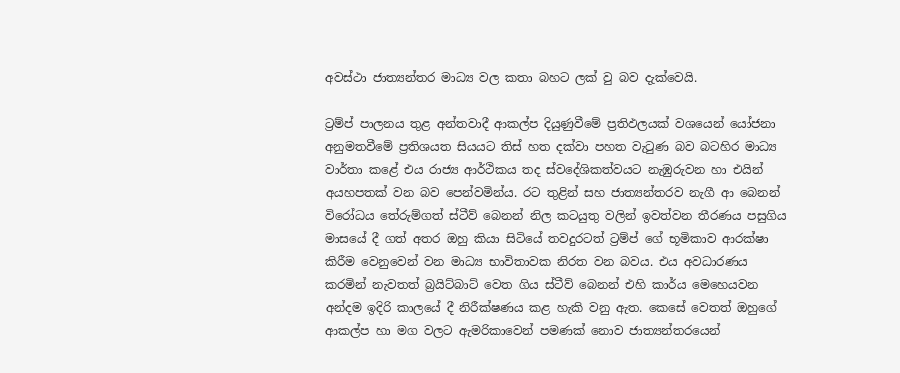අවස්ථා ජාත්‍යන්තර මාධ්‍ය වල කතා බහට ලක් වු බව දැක්වෙයි.

ට්‍රම්ප් පාලනය තුළ අන්තවාදී ආකල්ප දියුණුවීමේ ප්‍රතිඵලයක් වශයෙන් යෝජනා අනුමතවීමේ ප්‍රතිශයත සියයට තිස් හත දක්වා පහත වැටුණ බව බටහිර මාධ්‍ය වාර්තා කළේ එය රාජ්‍ය ආර්ථිකය තද ස්වදේශිකත්වයට නැඹුරුවන හා එයින් අයහපතක් වන බව පෙන්වමින්ය. රට තුළින් සහ ජාත්‍යන්තරව නැගී ආ බෙනන් විරෝධය තේරුම්ගත් ස්ටීව් බෙනන් නිල කටයුතු වලින් ඉවත්වන තීරණය පසුගිය මාසයේ දී ගත් අතර ඔහු කියා සිටියේ තවදුරටත් ට්‍රම්ප් ගේ භූමිකාව ආරක්ෂා කිරීම වෙනුවෙන් වන මාධ්‍ය භාවිතාවක නිරත වන බවය. එය අවධාරණය කරමින් නැවතත් බ්‍රයිට්බාට් වෙත ගිය ස්ටීව් බෙනන් එහි කාර්ය මෙහෙයවන අන්දම ඉදිරි කාලයේ දී නිරීක්ෂණය කළ හැකි වනු ඇත. කෙසේ වෙතත් ඔහුගේ ආකල්ප හා මග වලට ඇමරිකාවෙන් පමණක් නොව ජාත්‍යන්තරයෙන්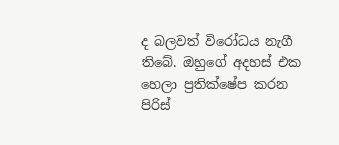ද බලවත් විරෝධය නැගී තිබේ. ඔහුගේ අදහස් එක හෙලා ප්‍රතික්ෂේප කරන පිරිස්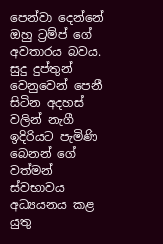පෙන්වා දෙන්නේ ඔහු ට්‍රම්ප් ගේ අවතාරය බවය. සුදු දුප්තුන් වෙනුවෙන් පෙනී සිටින අදහස් වලින් නැගී ඉදිරියට පැමිණි බෙනන් ගේ වත්මන් ස්වභාවය අධ්‍යයනය කළ යුතු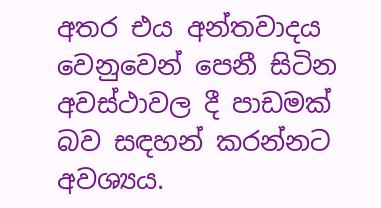අතර එය අන්තවාදය වෙනුවෙන් පෙනී සිටින අවස්ථාවල දී පාඩමක් බව සඳහන් කරන්නට අවශ්‍යය.